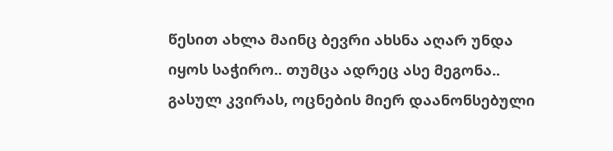წესით ახლა მაინც ბევრი ახსნა აღარ უნდა იყოს საჭირო.. თუმცა ადრეც ასე მეგონა.. გასულ კვირას, ოცნების მიერ დაანონსებული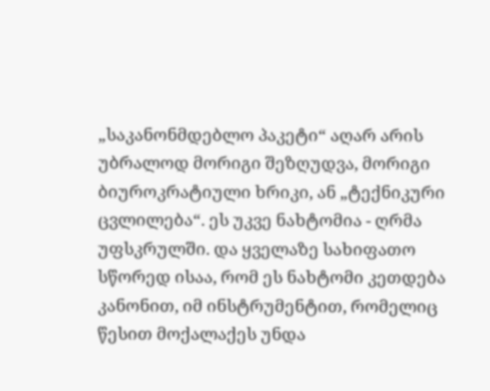„საკანონმდებლო პაკეტი“ აღარ არის უბრალოდ მორიგი შეზღუდვა, მორიგი ბიუროკრატიული ხრიკი, ან „ტექნიკური ცვლილება“. ეს უკვე ნახტომია - ღრმა უფსკრულში. და ყველაზე სახიფათო სწორედ ისაა, რომ ეს ნახტომი კეთდება კანონით, იმ ინსტრუმენტით, რომელიც წესით მოქალაქეს უნდა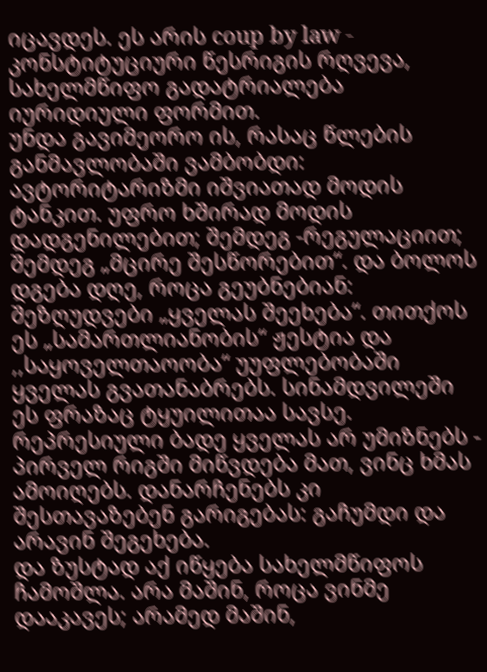იცავდეს. ეს არის coup by law - კონსტიტუციური წესრიგის რღვევა, სახელმწიფო გადატრიალება იურიდიული ფორმით.
უნდა გავიმეორო ის, რასაც წლების განმავლობაში ვამბობდი: ავტორიტარიზმი იშვიათად მოდის ტანკით. უფრო ხშირად მოდის დადგენილებით; შემდეგ -რეგულაციით; შემდეგ „მცირე შესწორებით“. და ბოლოს დგება დღე, როცა გეუბნებიან: შეზღუდვები „ყველას შეეხება“. თითქოს ეს „სამართლიანობის“ ჟესტია და ,,საყოველთაოობა“ უუფლებობაში ყველას გვათანაბრებს. სინამდვილეში ეს ფრაზაც ტყუილითაა სავსე. რეპრესიული ბადე ყველას არ უმიზნებს - პირველ რიგში მიწვდება მათ, ვინც ხმას ამოიღებს. დანარჩენებს კი შესთავაზებენ გარიგებას: გაჩუმდი და არავინ შეგეხება.
და ზუსტად აქ იწყება სახელმწიფოს ჩამოშლა. არა მაშინ, როცა ვინმე დააკავეს; არამედ მაშინ,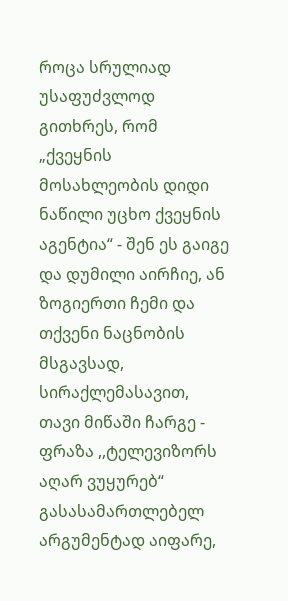როცა სრულიად უსაფუძვლოდ გითხრეს, რომ „ქვეყნის მოსახლეობის დიდი ნაწილი უცხო ქვეყნის აგენტია“ - შენ ეს გაიგე და დუმილი აირჩიე, ან ზოგიერთი ჩემი და თქვენი ნაცნობის მსგავსად, სირაქლემასავით, თავი მიწაში ჩარგე - ფრაზა ,,ტელევიზორს აღარ ვუყურებ“ გასასამართლებელ არგუმენტად აიფარე,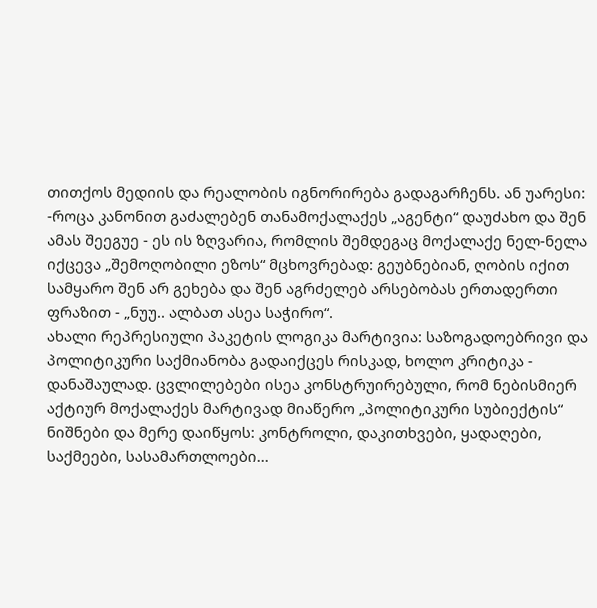თითქოს მედიის და რეალობის იგნორირება გადაგარჩენს. ან უარესი: -როცა კანონით გაძალებენ თანამოქალაქეს „აგენტი“ დაუძახო და შენ ამას შეეგუე - ეს ის ზღვარია, რომლის შემდეგაც მოქალაქე ნელ-ნელა იქცევა „შემოღობილი ეზოს“ მცხოვრებად: გეუბნებიან, ღობის იქით სამყარო შენ არ გეხება და შენ აგრძელებ არსებობას ერთადერთი ფრაზით - „ნუუ.. ალბათ ასეა საჭირო“.
ახალი რეპრესიული პაკეტის ლოგიკა მარტივია: საზოგადოებრივი და პოლიტიკური საქმიანობა გადაიქცეს რისკად, ხოლო კრიტიკა - დანაშაულად. ცვლილებები ისეა კონსტრუირებული, რომ ნებისმიერ აქტიურ მოქალაქეს მარტივად მიაწერო „პოლიტიკური სუბიექტის“ ნიშნები და მერე დაიწყოს: კონტროლი, დაკითხვები, ყადაღები, საქმეები, სასამართლოები...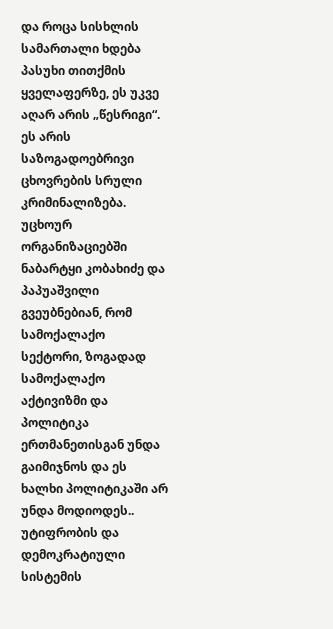და როცა სისხლის სამართალი ხდება პასუხი თითქმის ყველაფერზე, ეს უკვე აღარ არის „წესრიგი“. ეს არის საზოგადოებრივი ცხოვრების სრული კრიმინალიზება.
უცხოურ ორგანიზაციებში ნაბარტყი კობახიძე და პაპუაშვილი გვეუბნებიან, რომ სამოქალაქო სექტორი, ზოგადად სამოქალაქო აქტივიზმი და პოლიტიკა ერთმანეთისგან უნდა გაიმიჯნოს და ეს ხალხი პოლიტიკაში არ უნდა მოდიოდეს.. უტიფრობის და დემოკრატიული სისტემის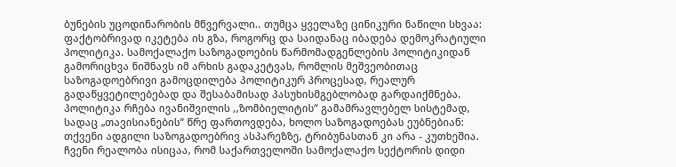ბუნების უცოდინარობის მწვერვალი.. თუმცა ყველაზე ცინიკური ნაწილი სხვაა: ფაქტობრივად იკეტება ის გზა, როგორც და საიდანაც იბადება დემოკრატიული პოლიტიკა. სამოქალაქო საზოგადოების წარმომადგენლების პოლიტიკიდან გამორიცხვა ნიშნავს იმ არხის გადაკეტვას, რომლის მეშვეობითაც საზოგადოებრივი გამოცდილება პოლიტიკურ პროცესად, რეალურ გადაწყვეტილებებად და შესაბამისად პასუხისმგებლობად გარდაიქმნება. პოლიტიკა რჩება ივანიშვილის ,,ზომბიელიტის“ გამამრავლებელ სისტემად, სადაც „თავისიანების“ წრე ფართოვდება, ხოლო საზოგადოებას ეუბნებიან: თქვენი ადგილი საზოგადოებრივ ასპარეზზე, ტრიბუნასთან კი არა - კუთხეშია. ჩვენი რეალობა ისიცაა, რომ საქართველოში სამოქალაქო სექტორის დიდი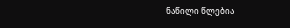ნაწილი წლებია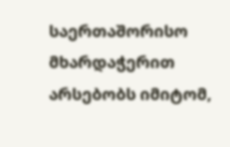საერთაშორისო მხარდაჭერით არსებობს იმიტომ,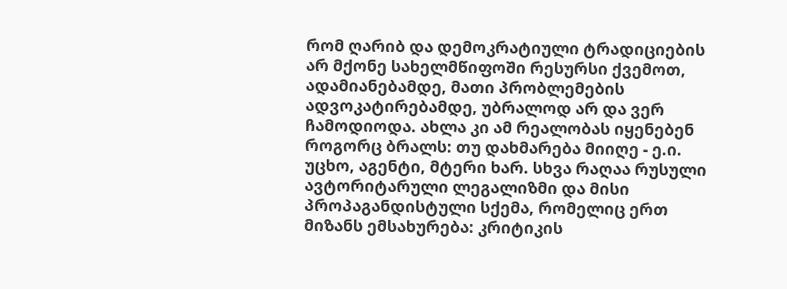რომ ღარიბ და დემოკრატიული ტრადიციების არ მქონე სახელმწიფოში რესურსი ქვემოთ, ადამიანებამდე, მათი პრობლემების ადვოკატირებამდე, უბრალოდ არ და ვერ ჩამოდიოდა. ახლა კი ამ რეალობას იყენებენ როგორც ბრალს: თუ დახმარება მიიღე - ე.ი. უცხო, აგენტი, მტერი ხარ. სხვა რაღაა რუსული ავტორიტარული ლეგალიზმი და მისი პროპაგანდისტული სქემა, რომელიც ერთ მიზანს ემსახურება: კრიტიკის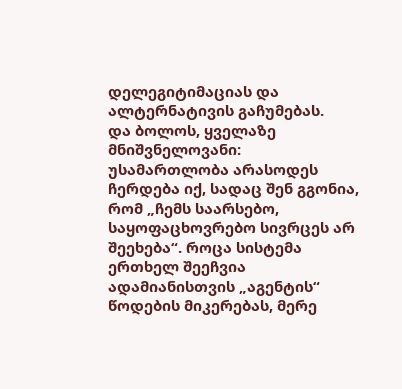დელეგიტიმაციას და ალტერნატივის გაჩუმებას.
და ბოლოს, ყველაზე მნიშვნელოვანი: უსამართლობა არასოდეს ჩერდება იქ, სადაც შენ გგონია, რომ „ჩემს საარსებო, საყოფაცხოვრებო სივრცეს არ შეეხება“. როცა სისტემა ერთხელ შეეჩვია ადამიანისთვის „აგენტის“ წოდების მიკერებას, მერე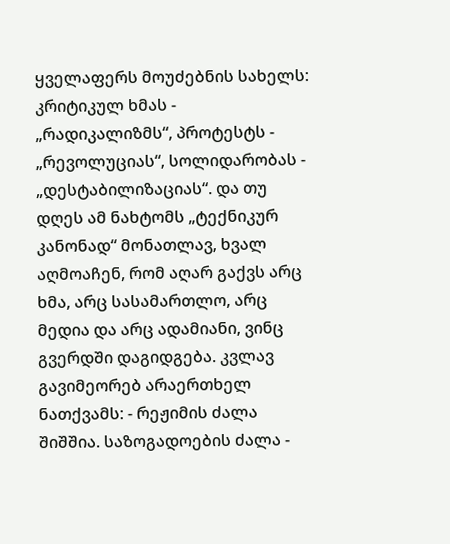ყველაფერს მოუძებნის სახელს: კრიტიკულ ხმას - „რადიკალიზმს“, პროტესტს - „რევოლუციას“, სოლიდარობას - „დესტაბილიზაციას“. და თუ დღეს ამ ნახტომს „ტექნიკურ კანონად“ მონათლავ, ხვალ აღმოაჩენ, რომ აღარ გაქვს არც ხმა, არც სასამართლო, არც მედია და არც ადამიანი, ვინც გვერდში დაგიდგება. კვლავ გავიმეორებ არაერთხელ ნათქვამს: - რეჟიმის ძალა შიშშია. საზოგადოების ძალა -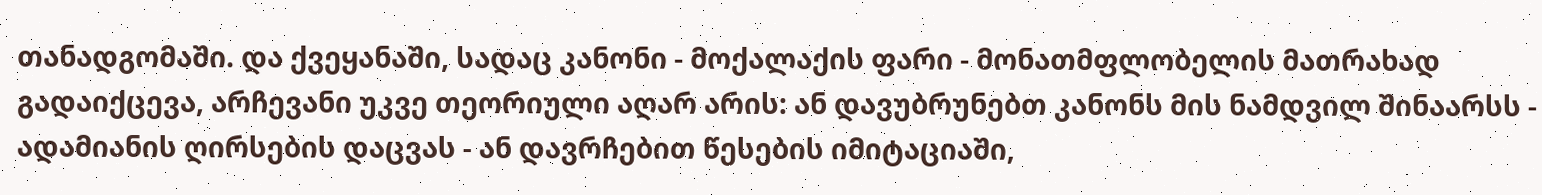თანადგომაში. და ქვეყანაში, სადაც კანონი - მოქალაქის ფარი - მონათმფლობელის მათრახად გადაიქცევა, არჩევანი უკვე თეორიული აღარ არის: ან დავუბრუნებთ კანონს მის ნამდვილ შინაარსს - ადამიანის ღირსების დაცვას - ან დავრჩებით წესების იმიტაციაში,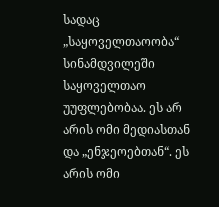სადაც „საყოველთაოობა“ სინამდვილეში საყოველთაო უუფლებობაა. ეს არ არის ომი მედიასთან და „ენჯეოებთან“. ეს არის ომი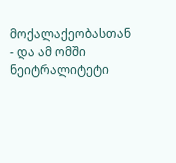მოქალაქეობასთან - და ამ ომში ნეიტრალიტეტი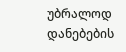უბრალოდ დანებების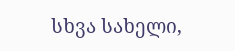სხვა სახელი,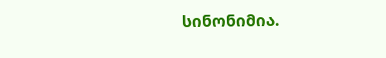სინონიმია.